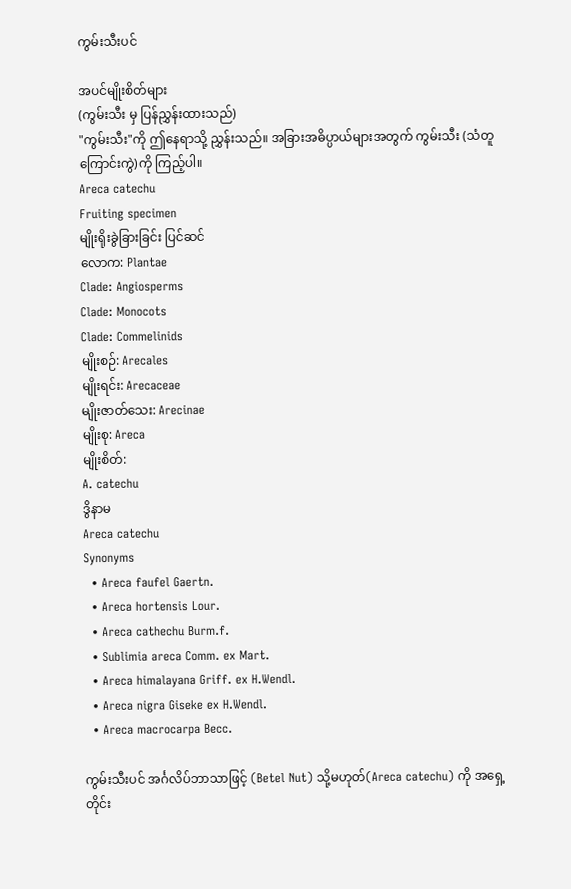ကွမ်းသီးပင်

အပင်မျိုးစိတ်များ
(ကွမ်းသီး မှ ပြန်ညွှန်းထားသည်)
"ကွမ်းသီး"ကို ဤနေရာသို့ ညွှန်းသည်။ အခြားအဓိပ္ပာယ်များအတွက် ကွမ်းသီး (သံတူကြောင်းကွဲ)ကို ကြည့်ပါ။
Areca catechu
Fruiting specimen
မျိုးရိုးခွဲခြားခြင်း ပြင်ဆင်
လောက: Plantae
Clade: Angiosperms
Clade: Monocots
Clade: Commelinids
မျိုးစဉ်: Arecales
မျိုးရင်း: Arecaceae
မျိုးဇာတ်သေး: Arecinae
မျိုးစု: Areca
မျိုးစိတ်:
A. catechu
ဒွိနာမ
Areca catechu
Synonyms
  • Areca faufel Gaertn.
  • Areca hortensis Lour.
  • Areca cathechu Burm.f.
  • Sublimia areca Comm. ex Mart.
  • Areca himalayana Griff. ex H.Wendl.
  • Areca nigra Giseke ex H.Wendl.
  • Areca macrocarpa Becc.

ကွမ်းသီးပင် အင်္ဂလိပ်ဘာသာဖြင့် (Betel Nut) သို့မဟုတ်(Areca catechu) ကို အရှေ့တိုင်း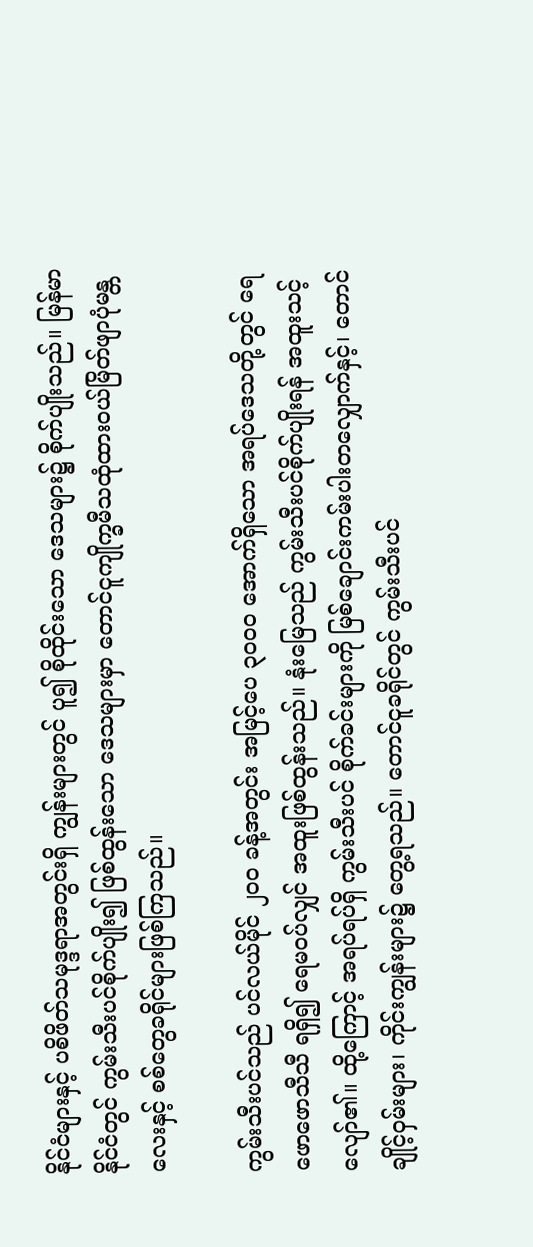နိုင်ငံများနှင့် ပစိဖိတ်သမုဒ္ဒရာအတွင်းရှိ ကျွန်းများတွင် ပူ၍ စိုထိုင်းသော ဒေသများ၌ စိုက်ပျိုးသည်။ မြန်မာနိုင်ငံတွင် ကွမ်းသီးပင်စိုက်ပျိုး၍ ဖြစ်ထွန်းသော ဒေသများမှာ တောင်ငူကျိုက္ခမီသထုံထားဝယ်မြိတ်ဖျာပုံမန္တလေးနှင့် စစ်တွေခရိုင်များဖြစ်ကြသည်။

ကွမ်းသီးပင်သည် ပင်လယ်မိုင် ၂၀၀ ခန့်အတွင်း အမြင့်ပေ ၃၀၀၀ အောက်ရှိသော အရပ်ဒေသတို့တွင် ရေဖောဖောသီသီ ရရှိ၍ ရေမဝပ်လျှင် အထူးဖြစ်ထွန်းသည်။ နုံးမြေသည် ကွမ်းသီးပင်စိုက်ပျိုးရန် အထူးသင့်လျော်၏။ ထို့ကြောင့် အရပ်ရပ်ရှိ ကွမ်းသီးပင် စိုက်ခင်းများကို မြစ်ချောင်းကမ်းပါးတလျှောက်နှင့်၊ တောင်ချိုင့်ဝှမ်းများ၊ ကိုင်းကျွန်းများ၌ တွေ့ရသည်။ တောင်ငူခရိုင်တွင် ကွမ်းသီးပင်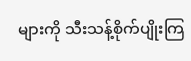များကို သီးသန့်စိုက်ပျိုးကြ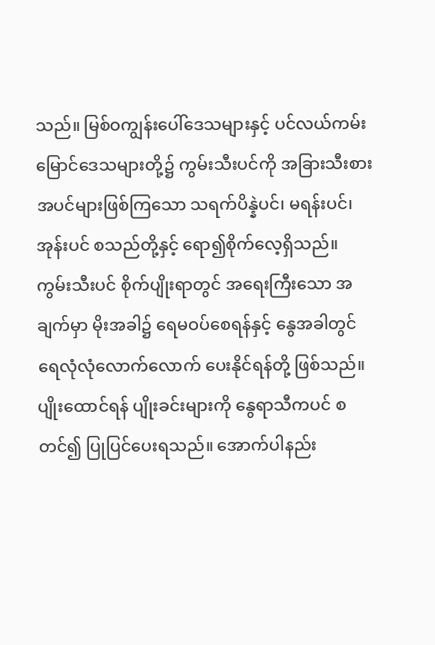သည်။ မြစ်ဝကျွန်းပေါ်ဒေသများနှင့် ပင်လယ်ကမ်းမြောင်ဒေသများတို့၌ ကွမ်းသီးပင်ကို အခြားသီးစားအပင်များဖြစ်ကြသော သရက်ပိန္နဲပင်၊ မရန်းပင်၊ အုန်းပင် စသည်တို့နှင့် ရော၍စိုက်လေ့ရှိသည်။ ကွမ်းသီးပင် စိုက်ပျိုးရာတွင် အရေးကြီးသော အချက်မှာ မိုးအခါ၌ ရေမဝပ်စေရန်နှင့် နွေအခါတွင် ရေလုံလုံလောက်လောက် ပေးနိုင်ရန်တို့ ဖြစ်သည်။ ပျိုးထောင်ရန် ပျိုးခင်းများကို နွေရာသီကပင် စတင်၍ ပြုပြင်ပေးရသည်။ အောက်ပါနည်း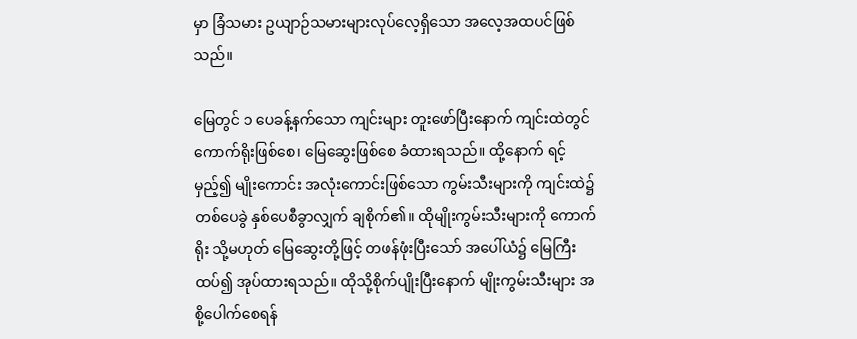မှာ ခြံသမား ဥယျာဉ်သမားများလုပ်လေ့ရှိသော အလေ့အထပင်ဖြစ်သည်။

မြေတွင် ၁ ပေခန့်နက်သော ကျင်းများ တူးဖော်ပြီးနောက် ကျင်းထဲတွင် ကောက်ရိုးဖြစ်စေ၊ မြေဆွေးဖြစ်စေ ခံထားရသည်။ ထို့နောက် ရင့်မှည့်၍ မျိုးကောင်း အလုံးကောင်းဖြစ်သော ကွမ်းသီးများကို ကျင်းထဲ၌ တစ်ပေခွဲ နှစ်ပေစီခွာလျှက် ချစိုက်၏။ ထိုမျိုးကွမ်းသီးများကို ကောက်ရိုး သို့မဟုတ် မြေဆွေးတို့ဖြင့် တဖန်ဖုံးပြီးသော် အပေါ်ယံ၌ မြေကြီးထပ်၍ အုပ်ထားရသည်။ ထိုသို့စိုက်ပျိုးပြီးနောက် မျိုးကွမ်းသီးများ အစို့ပေါက်စေရန်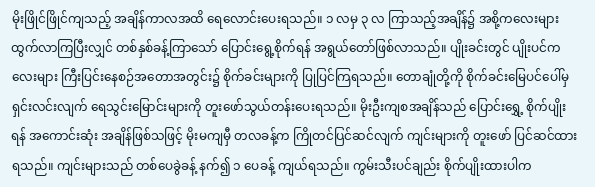မိုးဖြိုင်ဖြိုင်ကျသည့် အချိန်ကာလအထိ ရေလောင်းပေးရသည်။ ၁ လမှ ၃ လ ကြာသည့်အချိန်၌ အစို့ကလေးများ ထွက်လာကြပြီးလျှင် တစ်နှစ်ခန့်ကြာသော် ပြောင်းရွေ့စိုက်ရန် အရွယ်တော်ဖြစ်လာသည်။ ပျိုးခင်းတွင် ပျိုးပင်ကလေးများ ကြီးပြင်းနေစဉ်အတောအတွင်း၌ စိုက်ခင်းများကို ပြုပြင်ကြရသည်။ တောချုံတို့ကို စိုက်ခင်းမြေပင်ပေါ်မှ ရှင်းလင်းလျက် ရေသွင်းမြောင်းများကို တူးဖော်သွယ်တန်းပေးရသည်။ မိုးဦးကျစအချိန်သည် ပြောင်းရွှေ့ စိုက်ပျိုးရန် အကောင်းဆုံး အချိန်ဖြစ်သဖြင့် မိုးမကျမှီ တလခန့်က ကြိုတင်ပြင်ဆင်လျက် ကျင်းများကို တူးဖော် ပြင်ဆင်ထားရသည်။ ကျင်းများသည် တစ်ပေခွဲခန့် နက်၍ ၁ ပေခန့် ကျယ်ရသည်။ ကွမ်းသီးပင်ချည်း စိုက်ပျိုးထားပါက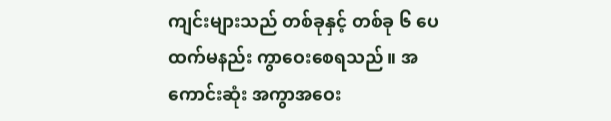ကျင်းများသည် တစ်ခုနှင့် တစ်ခု ၆ ပေ ထက်မနည်း ကွာဝေးစေရသည်။ အကောင်းဆုံး အကွာအဝေး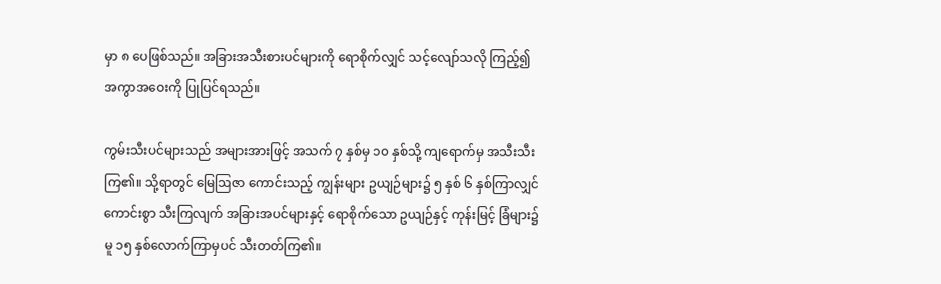မှာ ၈ ပေဖြစ်သည်။ အခြားအသီးစားပင်များကို ရောစိုက်လျှင် သင့်လျော်သလို ကြည့်၍ အကွာအဝေးကို ပြုပြင်ရသည်။

ကွမ်းသီးပင်များသည် အများအားဖြင့် အသက် ၇ နှစ်မှ ၁၀ နှစ်သို့ ကျရောက်မှ အသီးသီးကြ၏။ သို့ရာတွင် မြေဩဇာ ကောင်းသည့် ကျွန်းများ ဥယျဉ်များ၌ ၅ နှစ် ၆ နှစ်ကြာလျှင် ကောင်းစွာ သီးကြလျက် အခြားအပင်များနှင့် ရောစိုက်သော ဥယျဉ်နှင့် ကုန်းမြင့် ခြံများ၌မူ ၁၅ နှစ်လောက်ကြာမှပင် သီးတတ်ကြ၏။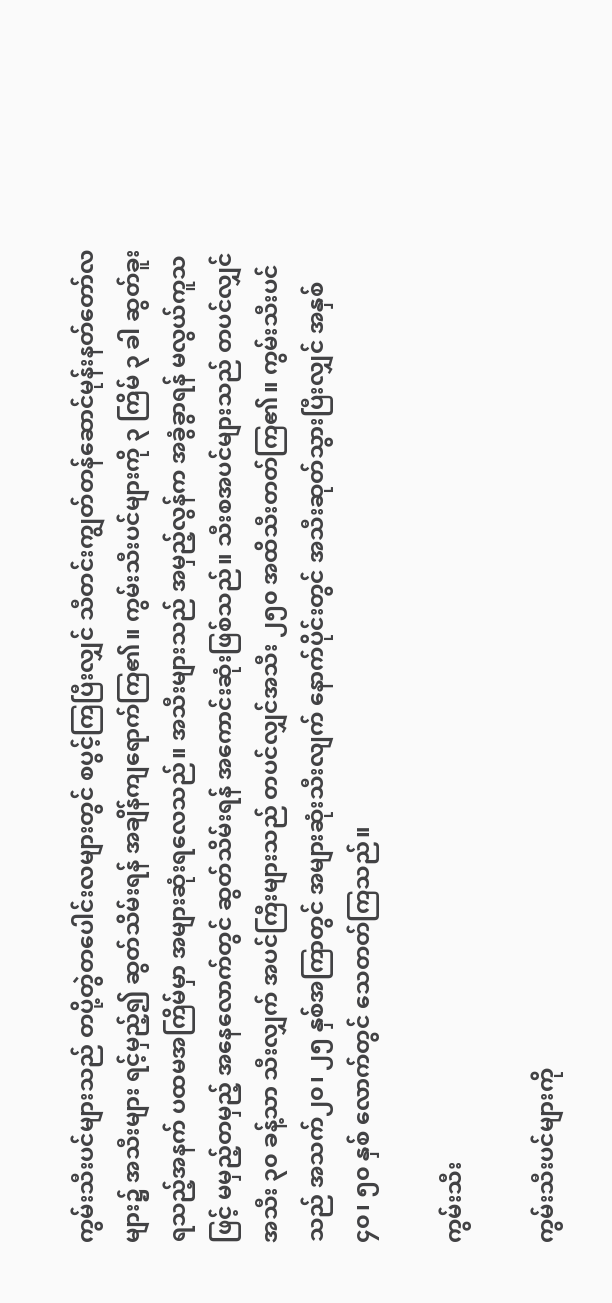ကွမ်းသီးပင်များသည် တပို့တွဲတပေါင်းလများတွင် စပွင့်ကြပြီးလျှင် သီတင်းကျွတ်တန်ဆောင်မုန်းနတ်တော်လများ၌ အသီးများ ရင့်မှည့်၍ ဆွတ်သိမ်းရန် အချိန်ကျရောက်ကြ၏။ ကွမ်းသီးပင်များကို ၃ ကြိမ် ၃ ခါ ဆွတ်ခူးရသည့်အနက် ပထမအကြိမ်မှာ အများဆုံးရလေသည်။ အသီးများသည် အမှည့်လွန်က အခွံခွာရန် မလွယ်ကူသဖြင့် မမှည့်တမှည့် အနေလောက်တွင် ဆွတ်သိမ်းရန် အကောင်းဆုံးဖြစ်သည်။ သီးစအပင်များသည် တပင်လျှင် အသီး ၃၀ ခန့်သာ သီးလျှက် အပင်ကြီးများသည် တပင်လျှင်အသီး ၂၅၀ အထိသီးတတ်ကြ၏။ ကွမ်းသီးပင်သည် အသက်၂၀၊ ၂၅ နှစ်အကြာတွင် အများဆုံးသီးလျက် နောက်ပိုင်းတွင် အသီးဆုတ်သွားပြီးလျှင် အနှစ် ၄၀၊ ၅၀ နှစ် လောက်တွင် သေတတ်ကြသည်။

ကွမ်းသီး

ကွမ်းသီးပင်များကို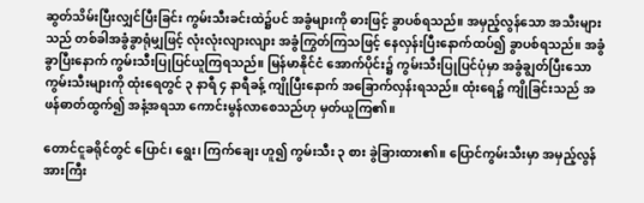ဆွတ်သိမ်းပြီးလျှင်ပြီးခြင်း ကွမ်းသီးခင်းထဲ၌ပင် အခွံများကို ဓားဖြင့် ခွာပစ်ရသည်။ အမှည့်လွန်သော အသီးများသည် တစ်ခါအခွံခွာရုံမျှဖြင့် လုံးလုံးလျားလျား အခွံကြွတ်ကြသဖြင့် နေလှန်းပြီးနောက်ထပ်၍ ခွာပစ်ရသည်။ အခွံခွာပြီးနောက် ကွမ်းသီးပြုပြင်ယူကြရသည်။ မြန်မာနိုင်ငံ အောက်ပိုင်း၌ ကွမ်းသီးပြုပြင်ပုံမှာ အခွံချွတ်ပြီးသော ကွမ်းသီးများကို ထုံးရေတွင် ၃ နာရီ ၄ နာရီခန့် ကျိုပြီးနောက် အခြောက်လှန်းရသည်။ ထုံးရေ၌ ကျိုခြင်းသည် အဖန်ဓာတ်ထွက်၍ အနံ့အရသာ ကောင်းမွန်လာစေသည်ဟု မှတ်ယူကြ၏။

တောင်ငူခရိုင်တွင် ပြောင်၊ ရွေး၊ ကြက်ချေး ဟူ၍ ကွမ်းသီး ၃ စား ခွဲခြားထား၏။ ပြောင်ကွမ်းသီးမှာ အမှည့်လွန်အားကြီး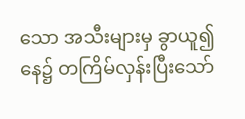သော အသီးများမှ ခွာယူ၍ နေ၌ တကြိမ်လှန်းပြီးသော်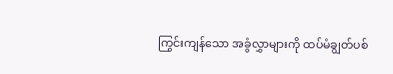ကြွင်းကျန်သော အခွံလွှာများကို ထပ်မံချွတ်ပစ်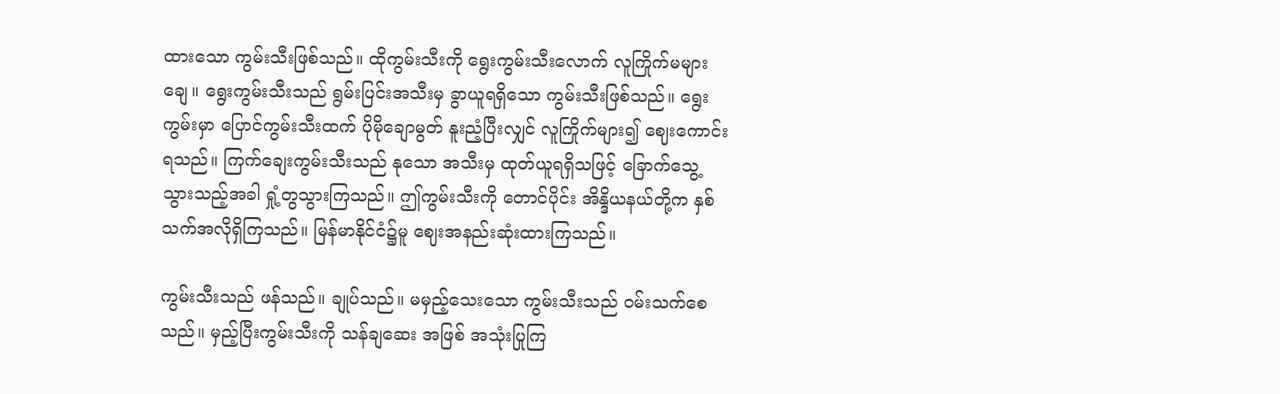ထားသော ကွမ်းသီးဖြစ်သည်။ ထိုကွမ်းသီးကို ရွေးကွမ်းသီးလောက် လူကြိုက်မများချေ။ ရွေးကွမ်းသီးသည် ရွမ်းပြင်းအသီးမှ ခွာယူရရှိသော ကွမ်းသီးဖြစ်သည်။ ရွေးကွမ်းမှာ ပြောင်ကွမ်းသီးထက် ပိုမိုချောမွတ် နူးညံ့ပြီးလျှင် လူကြိုက်များ၍ ဈေးကောင်းရသည်။ ကြက်ချေးကွမ်းသီးသည် နုသော အသီးမှ ထုတ်ယူရရှိသဖြင့် ခြောက်သွေ့သွားသည့်အခါ ရှုံ့တွသွားကြသည်။ ဤကွမ်းသီးကို တောင်ပိုင်း အိန္ဒိယနယ်တို့က နှစ်သက်အလိုရှိကြသည်။ မြန်မာနိုင်ငံ၌မူ ဈေးအနည်းဆုံးထားကြသည်။

ကွမ်းသီးသည် ဖန်သည်။ ချုပ်သည်။ မမှည့်သေးသော ကွမ်းသီးသည် ဝမ်းသက်စေသည်။ မှည့်ပြီးကွမ်းသီးကို သန်ချဆေး အဖြစ် အသုံးပြုကြ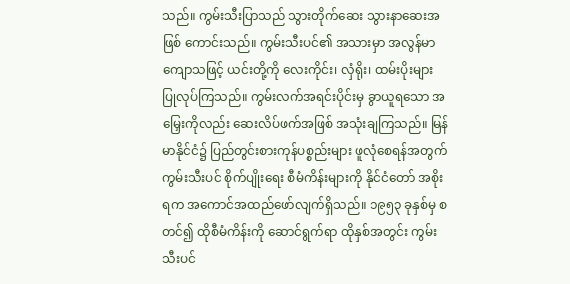သည်။ ကွမ်းသီးပြာသည် သွားတိုက်ဆေး သွားနာဆေးအဖြစ် ကောင်းသည်။ ကွမ်းသီးပင်၏ အသားမှာ အလွန်မာကျောသဖြင့် ယင်းတို့ကို လေးကိုင်း၊ လှံရိုး၊ ထမ်းပိုးများ ပြုလုပ်ကြသည်။ ကွမ်းလက်အရင်းပိုင်းမှ ခွာယူရသော အမြှေးကိုလည်း ဆေးလိပ်ဖက်အဖြစ် အသုံးချကြသည်။ မြန်မာနိုင်ငံ၌ ပြည်တွင်းစားကုန်ပစ္စည်းများ ဖူလုံစေရန်အတွက် ကွမ်းသီးပင် စိုက်ပျိုးရေး စီမံကိန်းများကို နိုင်ငံတော် အစိုးရက အကောင်အထည်ဖော်လျက်ရှိသည်။ ၁၉၅၃ ခုနှစ်မှ စတင်၍ ထိုစီမံကိန်းကို ဆောင်ရွက်ရာ ထိုနှစ်အတွင်း ကွမ်းသီးပင်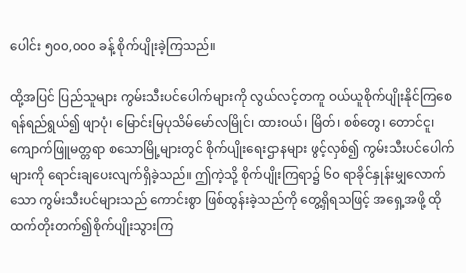ပေါင်း ၅၀၀,၀၀၀ ခန့် စိုက်ပျိုးခဲ့ကြသည်။

ထို့အပြင် ပြည်သူများ ကွမ်းသီးပင်ပေါက်များကို လွယ်လင့်တကူ ဝယ်ယူစိုက်ပျိုးနိုင်ကြစေရန်ရည်ရွယ်၍ ဖျာပုံ၊ မြောင်းမြပုသိမ်မော်လမြိုင်၊ ထားဝယ်၊ မြိတ်၊ စစ်တွေ၊ တောင်ငူ၊ ကျောက်ဖြူမတ္တရာ စသောမြို့များတွင် စိုက်ပျိုးရေးဌာနများ ဖွင့်လှစ်၍ ကွမ်းသီးပင်ပေါက်များကို ရောင်းချပေးလျက်ရှိခဲ့သည်။ ဤကဲ့သို့ စိုက်ပျိုးကြရာ၌ ၆၀ ရာခိုင်နှုန်းမျှလောက်သော ကွမ်းသီးပင်များသည် ကောင်းစွာ ဖြစ်ထွန်းခဲ့သည်ကို တွေ့ရှိရသဖြင့် အရှေ့အဖို့ ထိုထက်တိုးတက်၍စိုက်ပျိုးသွားကြ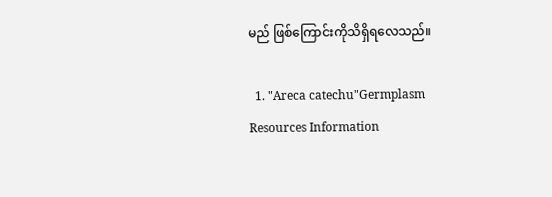မည် ဖြစ်ကြောင်းကိုသိရှိရလေသည်။

  1. "Areca catechu"Germplasm Resources Information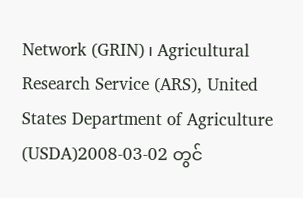Network (GRIN)၊ Agricultural Research Service (ARS), United States Department of Agriculture (USDA)2008-03-02 တွင်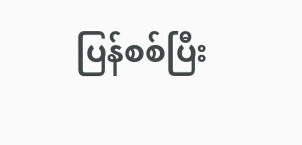ပြန်စစ်ပြီး